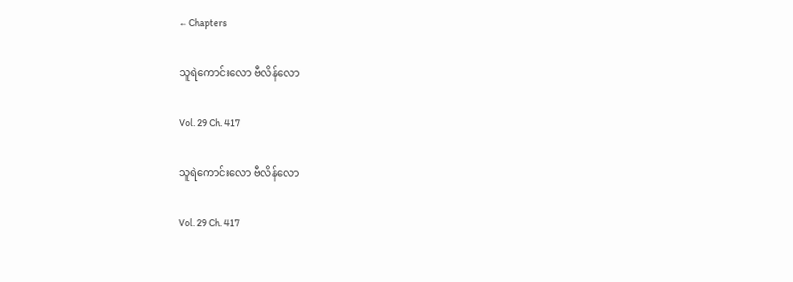← Chapters

သူရဲကောင်းလော ဗီလိန်လော

Vol. 29 Ch. 417

သူရဲကောင်းလော ဗီလိန်လော

Vol. 29 Ch. 417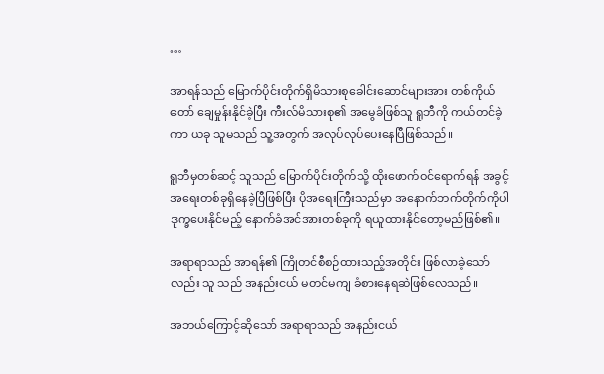…

အာရန်သည် မြောက်ပိုင်းတိုက်ရှိမိသားစုခေါင်းဆောင်များအား တစ်ကိုယ်တော် ချေမှုန်းနိုင်ခဲ့ပြီး ကီးလ်မိသားစု၏ အမွေခံဖြစ်သူ ရူဘီကို ကယ်တင်ခဲ့ကာ ယခု သူမသည် သူ့အတွက် အလုပ်လုပ်ပေးနေပြီဖြစ်သည်။

ရူဘီမှတစ်ဆင့် သူသည် မြောက်ပိုင်းတိုက်သို့ ထိုးဖောက်ဝင်ရောက်ရန် အခွင့်အရေးတစ်ခုရှိနေခဲ့ပြီဖြစ်ပြီး ပိုအရေးကြီးသည်မှာ အနောက်ဘက်တိုက်ကိုပါ ဒုက္ခပေးနိုင်မည့် နောက်ခံအင်အားတစ်ခုကို ရယူထားနိုင်တော့မည်ဖြစ်၏။

အရာရာသည် အာရန်၏ ကြိုတင်စီစဉ်ထားသည့်အတိုင်း ဖြစ်လာခဲ့သော်လည်း သူ သည် အနည်းငယ် မတင်မကျ ခံစားနေရဆဲဖြစ်လေသည်။

အဘယ်ကြောင့်ဆိုသော် အရာရာသည် အနည်းငယ်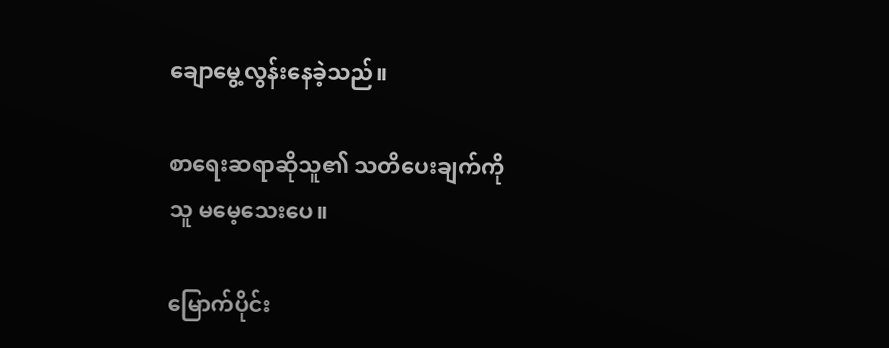ချောမွေ့လွန်းနေခဲ့သည်။

စာရေးဆရာဆိုသူ၏ သတိပေးချက်ကို သူ မမေ့သေးပေ။

မြောက်ပိုင်း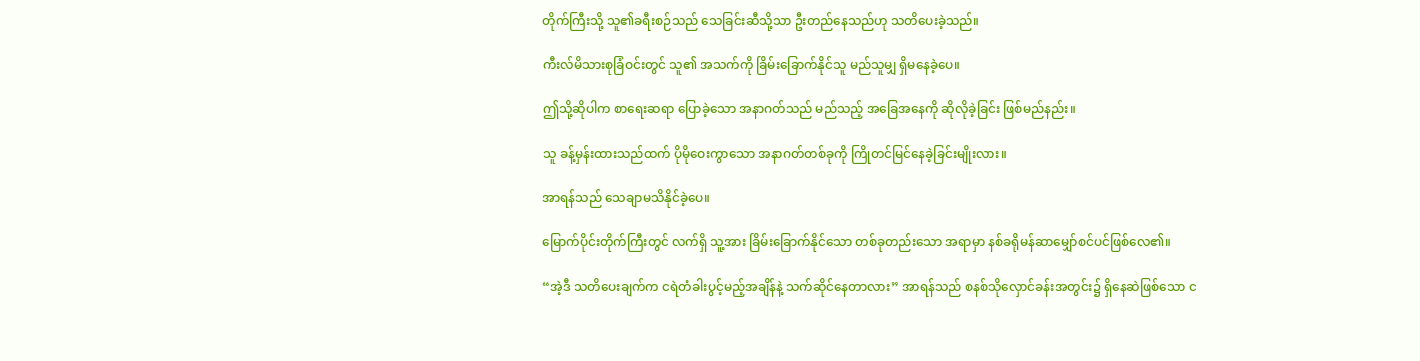တိုက်ကြီးသို့ သူ၏ခရီးစဉ်သည် သေခြင်းဆီသို့သာ ဦးတည်နေသည်ဟု သတိပေးခဲ့သည်။

ကီးလ်မိသားစုခြံဝင်းတွင် သူ၏ အသက်ကို ခြိမ်းခြောက်နိုင်သူ မည်သူမျှ ရှိမနေခဲ့ပေ။

ဤသို့ဆိုပါက စာရေးဆရာ ပြောခဲ့သော အနာဂတ်သည် မည်သည့် အခြေအနေကို ဆိုလိုခဲ့ခြင်း ဖြစ်မည်နည်း။

သူ ခန့်မှန်းထားသည်ထက် ပိုမိုဝေးကွာသော အနာဂတ်တစ်ခုကို ကြိုတင်မြင်နေခဲ့ခြင်းမျိုးလား။

အာရန်သည် သေချာမသိနိုင်ခဲ့ပေ။

မြောက်ပိုင်းတိုက်ကြီးတွင် လက်ရှိ သူ့အား ခြိမ်းခြောက်နိုင်သော တစ်ခုတည်းသော အရာမှာ နစ်ခရိုမန်ဆာမျှော်စင်ပင်ဖြစ်လေ၏။

“အဲ့ဒီ သတိပေးချက်က ငရဲတံခါးပွင့်မည့်အချိန်နဲ့ သက်ဆိုင်နေတာလား” အာရန်သည် စနစ်သိုလှောင်ခန်းအတွင်း၌ ရှိနေဆဲဖြစ်သော င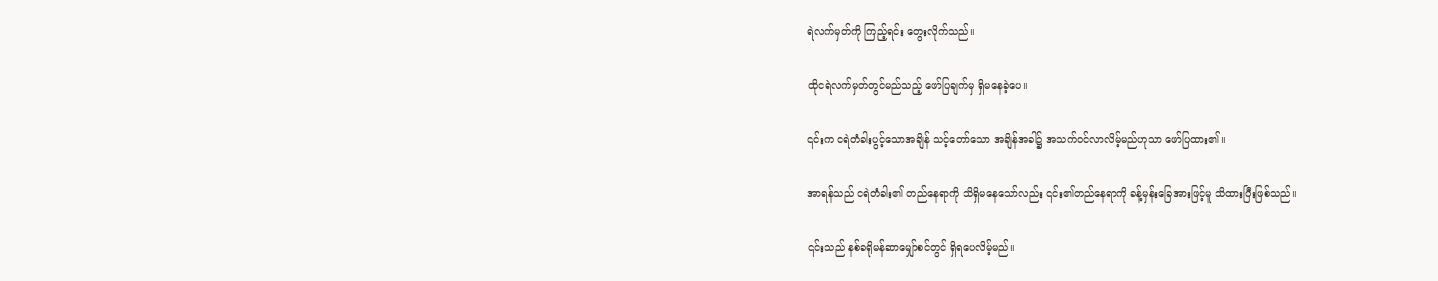ရဲလက်မှတ်ကို ကြည့်ရင်း တွေးလိုက်သည်။

ထိုငရဲလက်မှတ်တွင်မည်သည့် ဖော်ပြချက်မှ ရှိမနေခဲ့ပေ။

၎င်းက ငရဲတံခါးပွင့်သောအချိန် သင့်တော်သော အချိန်အခါ၌ အသက်ဝင်လာလိမ့်မည်ဟုသာ ဖော်ပြထား၏။

အာရန်သည် ငရဲတံခါး၏ တည်နေရာကို သိရှိမနေသော်လည်း ၎င်း၏တည်နေရာကို ခန့်မှန်းခြေအားဖြင့်မူ သိထားပြီးဖြစ်သည်။

၎င်းသည် နစ်ခရိုမန်ဆာမျှော်စင်တွင် ရှိရပေလိမ့်မည်။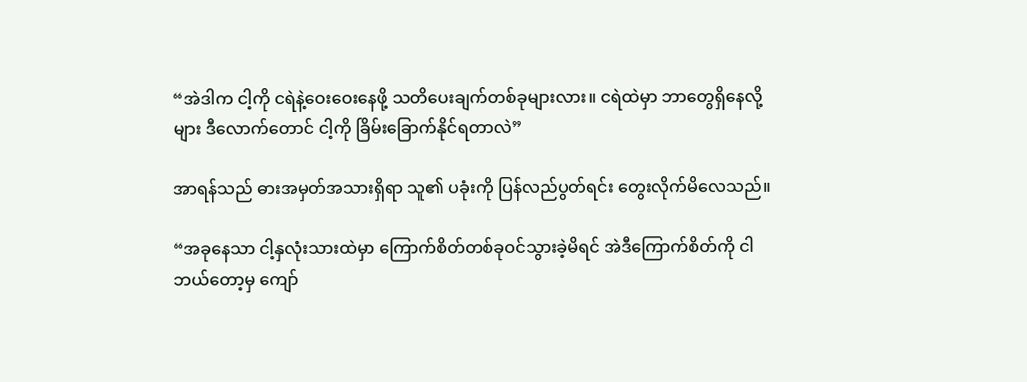“အဲဒါက ငါ့ကို ငရဲနဲ့ဝေးဝေးနေဖို့ သတိပေးချက်တစ်ခုများလား။ ငရဲထဲမှာ ဘာတွေရှိနေလို့များ ဒီလောက်တောင် ငါ့ကို ခြိမ်းခြောက်နိုင်ရတာလဲ”

အာရန်သည် ဓားအမှတ်အသားရှိရာ သူ၏ ပခုံးကို ပြန်လည်ပွတ်ရင်း တွေးလိုက်မိလေသည်။

“အခုနေသာ ငါ့နှလုံးသားထဲမှာ ကြောက်စိတ်တစ်ခုဝင်သွားခဲ့မိရင် အဲဒီကြောက်စိတ်ကို ငါ ဘယ်တော့မှ ကျော်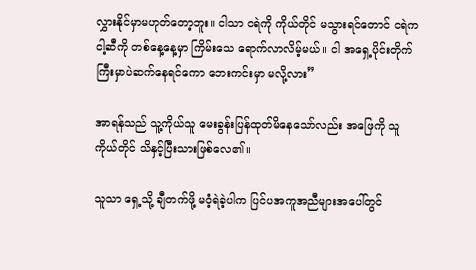လွှားနိုင်မှာမဟုတ်တော့ဘူး။ ငါသာ ငရဲကို ကိုယ်တိုင် မသွားရင်တောင် ငရဲက ငါ့ဆီကို တစ်နေ့နေ့မှာ ကြိမ်းသေ ရောက်လာလိမ့်မယ်။ ငါ အရှေ့ပိုင်းတိုက်ကြီးမှာပဲဆက်နေရင်‌ကော ဘေးကင်းမှာ မလို့လား”

အာရန်သည် သူ့ကိုယ်သူ မေးခွန်းပြန်ထုတ်မိနေသော်လည်း အဖြေကို သူ ကိုယ်တိုင် သိနှင့်ပြီးသားဖြစ်လေ၏။

သူသာ ရှေ့သို့ ချီတက်ဖို့ မဝံ့ရဲခဲ့ပါက ပြင်ပအကူအညီများအပေါ်တွင်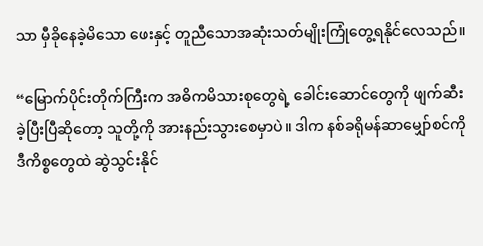သာ မှီခိုနေခဲ့မိသော ဖေးနှင့် တူညီသောအဆုံးသတ်မျိုးကြုံတွေ့ရနိုင်လေသည်။

“မြောက်ပိုင်းတိုက်ကြီးက အဓိကမိသားစုတွေရဲ့ ခေါင်းဆောင်တွေကို ဖျက်ဆီးခဲ့ပြီးပြီဆိုတော့ သူတို့ကို အားနည်းသွားစေမှာပဲ။ ဒါက နစ်ခရိုမန်ဆာမျှော်စင်ကို ဒီကိစ္စတွေထဲ ဆွဲသွင်းနိုင်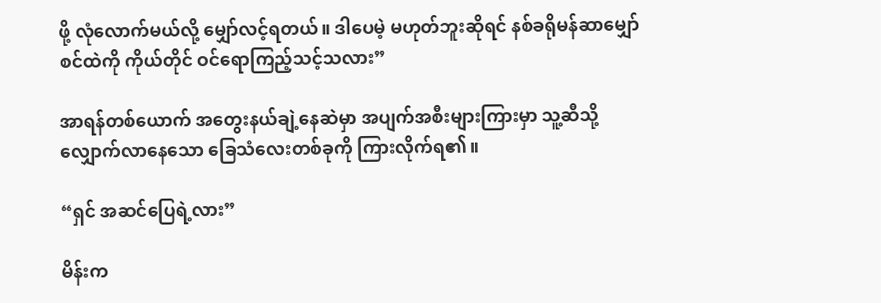ဖို့ လုံလောက်မယ်လို့ မျှော်လင့်ရတယ်။ ဒါပေမဲ့ မဟုတ်ဘူးဆိုရင် နစ်ခရိုမန်ဆာမျှော်စင်ထဲကို ကိုယ်တိုင် ဝင်ရောကြည့်သင့်သလား”

အာရန်တစ်ယောက် အတွေးနယ်ချဲ့နေဆဲမှာ အပျက်အစီးများကြားမှာ သူ့ဆီသို့လျှောက်လာနေသော ခြေသံလေးတစ်ခုကို ကြားလိုက်ရ၏။

“ရှင် အဆင်ပြေရဲ့လား”

မိန်းက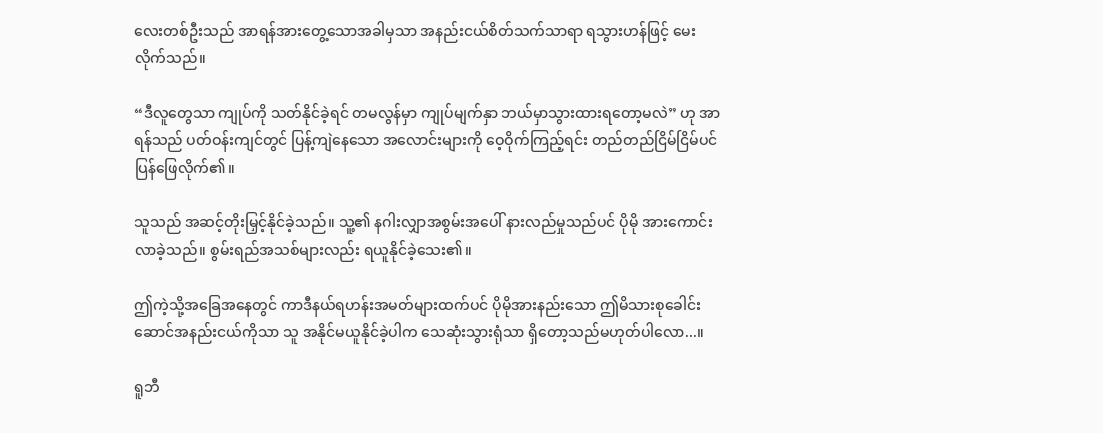လေးတစ်ဦးသည် အာရန်အားတွေ့သောအခါမှသာ အနည်းငယ်စိတ်သက်သာရာ ရသွားဟန်ဖြင့် မေးလိုက်သည်။

“ဒီလူတွေသာ ကျုပ်ကို သတ်နိုင်ခဲ့ရင် တမလွန်မှာ ကျုပ်မျက်နှာ ဘယ်မှာသွားထားရတော့မလဲ” ဟု အာရန်သည် ပတ်ဝန်းကျင်တွင် ပြန့်ကျဲနေသော အလောင်းများကို ဝေ့ဝိုက်ကြည့်ရင်း တည်တည်ငြိမ်ငြိမ်ပင် ပြန်ဖြေလိုက်၏။

သူသည် အဆင့်တိုးမြှင့်နိုင်ခဲ့သည်။ သူ့၏ နဂါးလျှာအစွမ်းအပေါ် နားလည်မှုသည်ပင် ပိုမို အားကောင်းလာခဲ့သည်။ စွမ်းရည်အသစ်များလည်း ရယူနိုင်ခဲ့သေး၏။

ဤကဲ့သို့အခြေအနေတွင် ကာဒီနယ်ရဟန်းအမတ်များထက်ပင် ပိုမိုအားနည်းသော ဤမိသားစုခေါင်းဆောင်အနည်းငယ်ကိုသာ သူ အနိုင်မယူနိုင်ခဲ့ပါက သေဆုံးသွားရုံသာ ရှိတော့သည်မဟုတ်ပါလော...။

ရူဘီ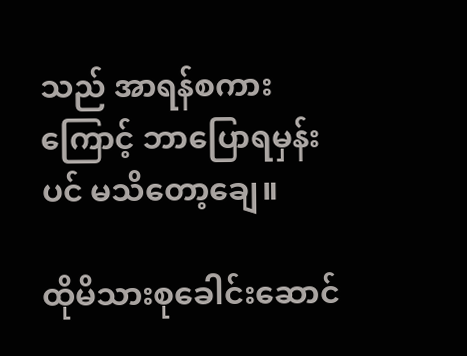သည် အာရန်စကားကြောင့် ဘာပြောရမှန်းပင် မသိတော့ချေ။

ထိုမိသားစုခေါင်းဆောင်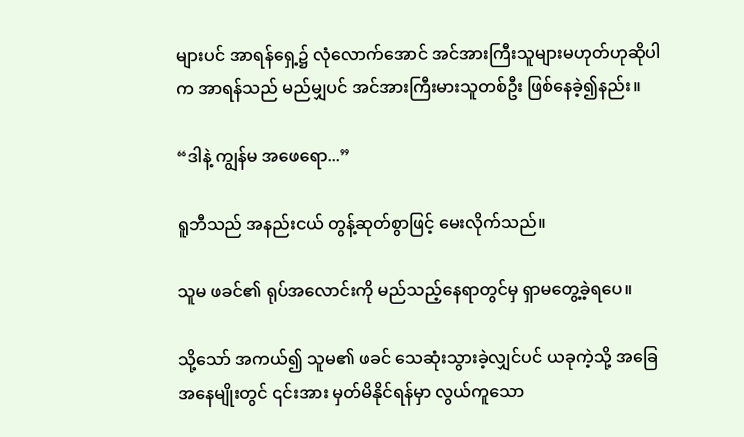များပင် အာရန်ရှေ့၌ လုံလောက်အောင် အင်အားကြီးသူများမဟုတ်ဟုဆိုပါက အာရန်သည် မည်မျှပင် အင်အားကြီးမားသူတစ်ဦး ဖြစ်နေခဲ့၍နည်း။

“ဒါနဲ့ ကျွန်မ အဖေရော...”

ရူဘီသည် အနည်းငယ် တွန့်ဆုတ်စွာဖြင့် မေးလိုက်သည်။

သူမ ဖခင်၏ ရုပ်အလောင်းကို မည်သည့်နေရာတွင်မှ ရှာမတွေ့ခဲ့ရပေ။

သို့သော် အကယ်၍ သူမ၏ ဖခင် သေဆုံးသွားခဲ့လျှင်ပင် ယခုကဲ့သို့ အခြေအနေမျိုးတွင် ၎င်းအား မှတ်မိနိုင်ရန်မှာ လွယ်ကူသော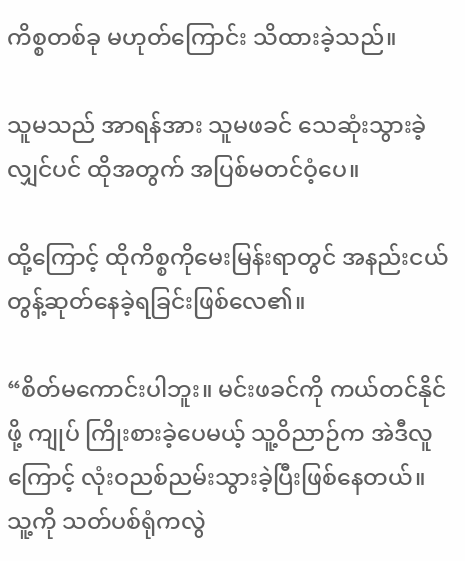ကိစ္စတစ်ခု မဟုတ်ကြောင်း သိထားခဲ့သည်။

သူမသည် အာရန်အား သူမဖခင် သေဆုံးသွားခဲ့လျှင်ပင် ထိုအတွက် အပြစ်မတင်ဝံ့ပေ။

ထို့ကြောင့် ထိုကိစ္စကိုမေးမြန်းရာတွင် အနည်းငယ် တွန့်ဆုတ်နေခဲ့ရခြင်းဖြစ်လေ၏။

“စိတ်မကောင်းပါဘူး။ မင်းဖခင်ကို ကယ်တင်နိုင်ဖို့ ကျုပ် ကြိုးစားခဲ့ပေမယ့် သူ့ဝိညာဉ်က အဲဒီလူကြောင့် လုံးဝညစ်ညမ်းသွားခဲ့ပြီးဖြစ်နေတယ်။ သူ့ကို သတ်ပစ်ရုံကလွဲ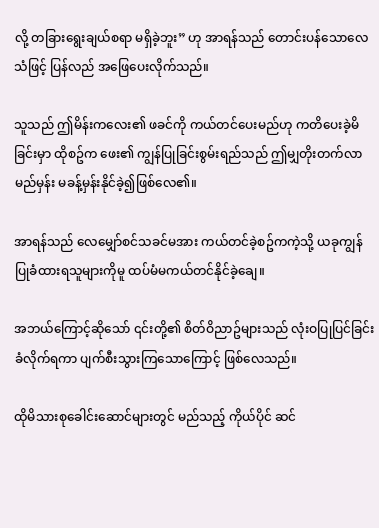လို့ တခြားရွေးချယ်စရာ မရှိခဲ့ဘူး” ဟု အာရန်သည် တောင်းပန်သောလေသံဖြင့် ပြန်လည် အဖြေပေးလိုက်သည်။

သူသည် ဤမိန်းကလေး၏ ဖခင်ကို ကယ်တင်ပေးမည်ဟု ကတိပေးခဲ့မိခြင်းမှာ ထိုစဥ်က ဖေး၏ ကျွန်ပြုခြင်းစွမ်းရည်သည် ဤမျှတိုးတက်လာမည်မှန်း မခန့်မှန်းနိုင်ခဲ့၍ဖြစ်လေ၏။

အာရန်သည် လေမျှော်စင်သခင်မအား ကယ်တင်ခဲ့စဥ်ကကဲ့သို့ ယခုကျွန်ပြုခံထားရသူများကိုမူ ထပ်မံမကယ်တင်နိုင်ခဲ့ချေ။

အဘယ်ကြောင့်ဆိုသော် ၎င်းတို့၏ စိတ်ဝိညာဥ်များသည် လုံးဝပြုပြင်ခြင်းခံလိုက်ရကာ ပျက်စီးသွားကြသောကြောင့် ဖြစ်လေသည်။

ထိုမိသားစုခေါင်းဆောင်များတွင် မည်သည့် ကိုယ်ပိုင် ဆင်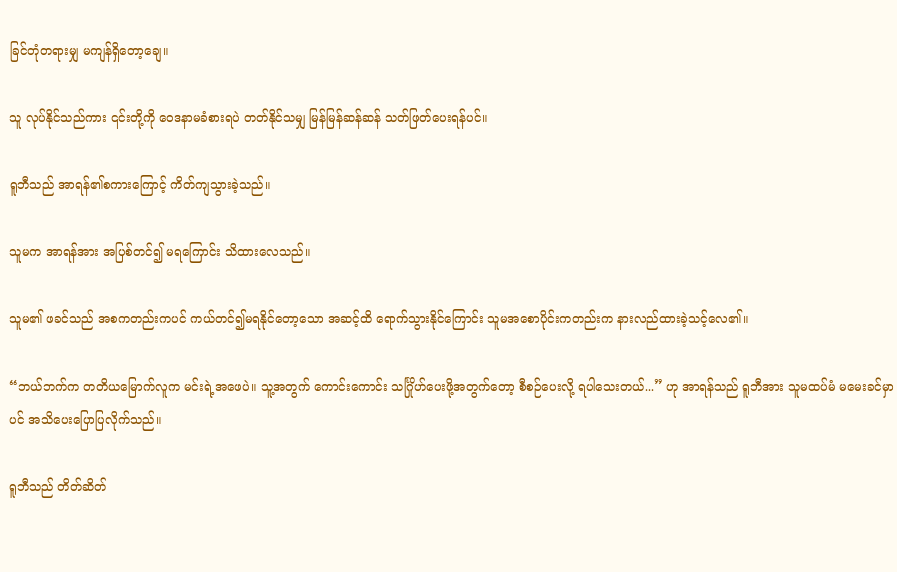ခြင်တုံတရားမျှ မကျန်ရှိတော့ချေ။

သူ လုပ်နိုင်သည်ကား ၎င်းတို့ကို ဝေဒနာမခံစားရပဲ တတ်နိုင်သမျှ မြန်မြန်ဆန်ဆန် သတ်ဖြတ်ပေးရန်ပင်။

ရူဘီသည် အာရန်၏စကားကြောင့် ကိတ်ကျသွားခဲ့သည်။

သူမက အာရန်အား အပြစ်တင်၍ မရကြောင်း သိထားလေသည်။

သူမ၏ ဖခင်သည် အစကတည်းကပင် ကယ်တင်၍မရနိုင်တော့သော အဆင့်ထိ ရောက်သွားနိုင်ကြောင်း သူမအစောပိုင်းကတည်းက နားလည်ထားခဲ့သင့်လေ၏။

“ဘယ်ဘက်က တတိယမြောက်လူက မင်းရဲ့အဖေပဲ။ သူ့အတွက် ကောင်းကောင်း သင်္ဂြိုဟ်ပေးဖို့အတွက်တော့ စီစဉ်ပေးလို့ ရပါသေးတယ်...” ဟု အာရန်သည် ရူဘီအား သူမထပ်မံ မမေးခင်မှာပင် အသိပေးပြောပြလိုက်သည်။

ရူဘီသည် တိတ်ဆိတ်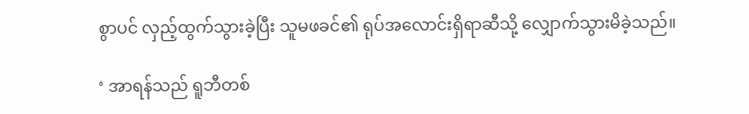စွာပင် လှည့်ထွက်သွားခဲ့ပြီး သူမဖခင်၏ ရုပ်အလောင်းရှိရာဆီသို့ လျှောက်သွားမိခဲ့သည်။

‘ အာရန်သည် ရူဘီတစ်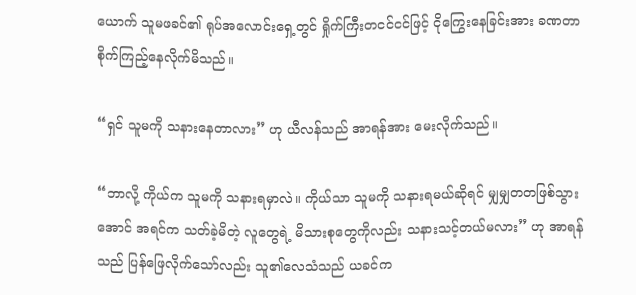ယောက် သူမဖခင်၏ ရုပ်အလောင်းရှေ့တွင် ရှိုက်ကြီးတငင်ငင်ဖြင့် ငိုကြွေးနေခြင်းအား ခဏတာ စိုက်ကြည့်နေလိုက်မိသည်။

“ရှင် သူမကို သနားနေတာလား” ဟု ယီလန်သည် အာရန်အား မေးလိုက်သည်။

“ဘာလို့ ကိုယ်က သူမကို သနားရမှာလဲ။ ကိုယ်သာ သူမကို သနားရမယ်ဆိုရင် မျှမျှတတဖြစ်သွားအောင် အရင်က သတ်ခဲ့မိတဲ့ လူတွေရဲ့ မိသားစုတွေကိုလည်း သနားသင့်တယ်မလား” ဟု အာရန်သည် ပြန်ဖြေလိုက်သော်လည်း သူ၏လေသံသည် ယခင်က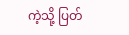ကဲ့သို့ ပြတ်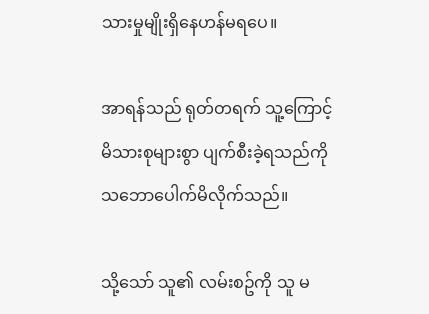သားမှုမျိုးရှိနေဟန်မရပေ။

အာရန်သည် ရုတ်တရက် သူ့ကြောင့် မိသားစုများစွာ ပျက်စီးခဲ့ရသည်ကို သဘောပေါက်မိလိုက်သည်။

သို့သော် သူ၏ လမ်းစဥ်ကို သူ မ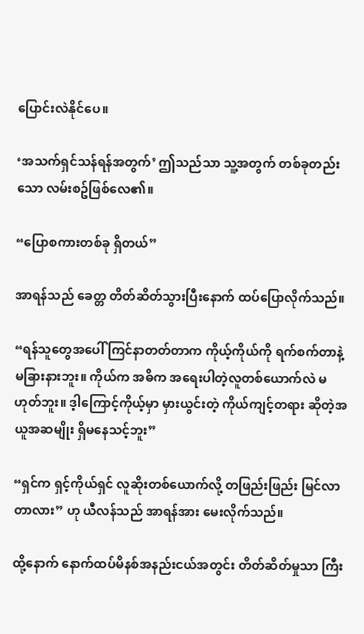ပြောင်းလဲနိုင်ပေ။

‘အသက်ရှင်သန်ရန်အတွက်’ ဤသည်သာ သူ့အတွက် တစ်ခုတည်းသော လမ်းစဥ်ဖြစ်လေ၏။

“ပြောစကားတစ်ခု ရှိတယ်”

အာရန်သည် ခေတ္တ တိတ်ဆိတ်သွားပြီးနောက် ထပ်ပြောလိုက်သည်။

“ရန်သူတွေအပေါ် ကြင်နာတတ်တာက ကိုယ့်ကိုယ်ကို ရက်စက်တာနဲ့ မခြားနားဘူး။ ကိုယ်က အဓိက အရေးပါတဲ့လူတစ်ယောက်လဲ မဟုတ်ဘူး။ ဒ့ါကြောင့်ကိုယ့်မှာ မှားယွင်းတဲ့ ကိုယ်ကျင့်တရား ဆိုတဲ့အယူအဆမျိုး ရှိမနေသင့်ဘူး”

“ရှင်က ရှင့်ကိုယ်ရှင် လူဆိုးတစ်ယောက်လို့ တဖြည်းဖြည်း မြင်လာတာလား” ဟု ယီလန်သည် အာရန်အား မေးလိုက်သည်။

ထို့နောက် နောက်ထပ်မိနစ်အနည်းငယ်အတွင်း တိတ်ဆိတ်မှုသာ ကြီး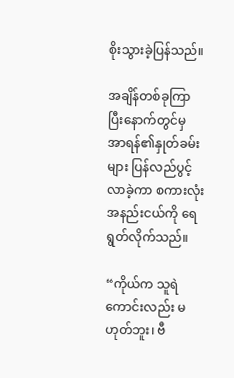စိုးသွားခဲ့ပြန်သည်။

အချိန်တစ်ခုကြာပြီးနောက်တွင်မှ အာရန်၏နှုတ်ခမ်းများ ပြန်လည်ပွင့်လာခဲ့ကာ စကားလုံးအနည်းငယ်ကို ရေရွတ်လိုက်သည်။

“ကိုယ်က သူရဲကောင်းလည်း မဟုတ်ဘူး၊ ဗီ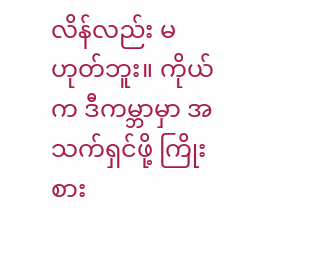လိန်လည်း မဟုတ်ဘူး။ ကိုယ်က ဒီကမ္ဘာမှာ အသက်ရှင်ဖို့ ကြိုးစား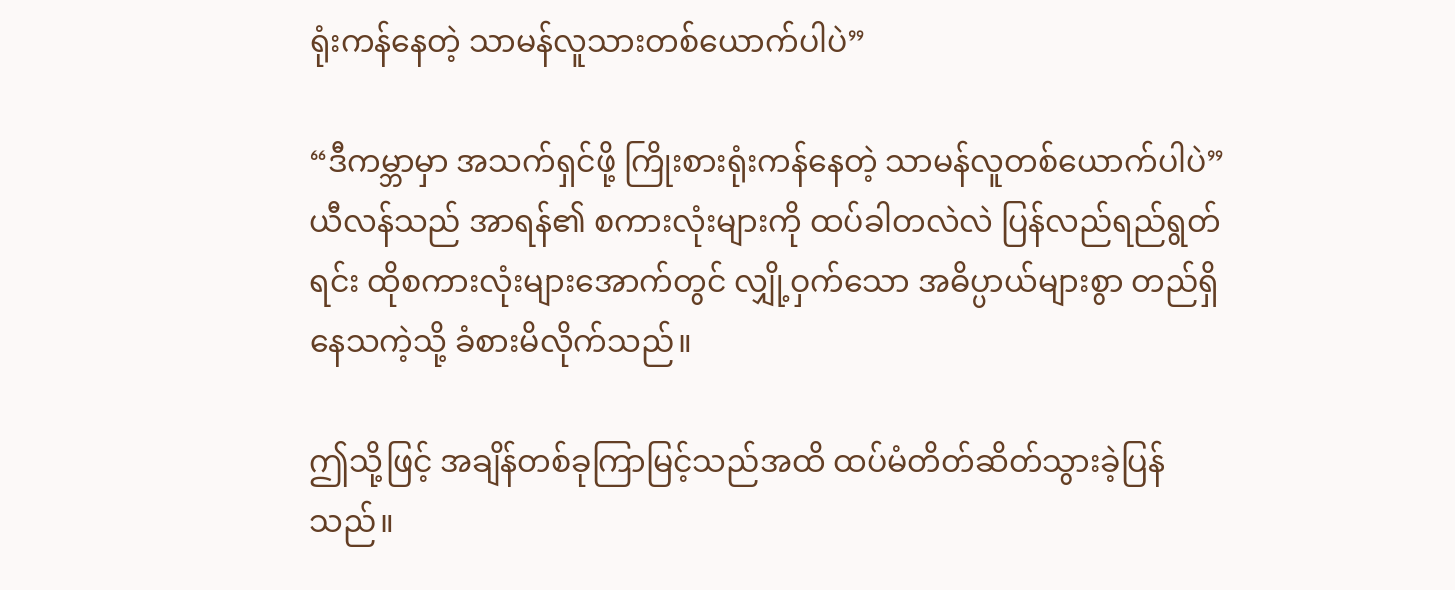ရုံးကန်နေတဲ့ သာမန်လူသားတစ်ယောက်ပါပဲ”

“ဒီကမ္ဘာမှာ အသက်ရှင်ဖို့ ကြိုးစားရုံးကန်နေတဲ့ သာမန်လူတစ်ယောက်ပါပဲ” ယီလန်သည် အာရန်၏ စကားလုံးများကို ထပ်ခါတလဲလဲ ပြန်လည်ရည်ရွတ်ရင်း ထိုစကားလုံးများအောက်တွင် လျှို့ဝှက်သော အဓိပ္ပာယ်များစွာ တည်ရှိနေသကဲ့သို့ ခံစားမိလိုက်သည်။

ဤသို့ဖြင့် အချိန်တစ်ခုကြာမြင့်သည်အထိ ထပ်မံတိတ်ဆိတ်သွားခဲ့ပြန်သည်။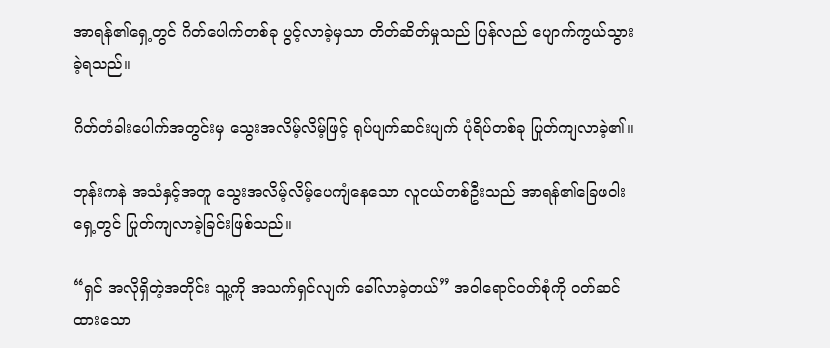အာရန်၏ရှေ့တွင် ဂိတ်ပေါက်တစ်ခု ပွင့်လာခဲ့မှသာ တိတ်ဆိတ်မှုသည် ပြန်လည် ပျောက်ကွယ်သွားခဲ့ရသည်။

ဂိတ်တံခါးပေါက်အတွင်းမှ သွေးအလိမ့်လိမ့်ဖြင့် ရုပ်ပျက်ဆင်းပျက် ပုံရိပ်တစ်ခု ပြုတ်ကျလာခဲ့၏။

ဘုန်းကနဲ အသံနှင့်အတူ သွေးအလိမ့်လိမ့်ပေကျံနေသော လူငယ်တစ်ဦးသည် အာရန်၏ခြေဖဝါးရှေ့တွင် ပြုတ်ကျလာခဲ့ခြင်းဖြစ်သည်။

“ရှင် အလိုရှိတဲ့အတိုင်း သူ့ကို အသက်ရှင်လျက် ခေါ်လာခဲ့တယ်” အဝါရောင်ဝတ်စုံကို ဝတ်ဆင်ထားသော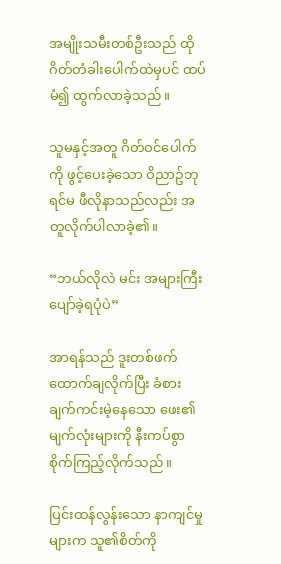အမျိုးသမီးတစ်ဦးသည် ထိုဂိတ်တံခါးပေါက်ထဲမှပင် ထပ်မံ၍ ထွက်လာခဲ့သည်။

သူမနှင့်အတူ ဂိတ်ဝင်ပေါက်ကို ဖွင့်ပေးခဲ့သော ဝိညာဥ်ဘုရင်မ ဖီလိုနာသည်လည်း အတူလိုက်ပါလာခဲ့၏။

“ဘယ်လိုလဲ မင်း အများကြီး ပျော်ခဲ့ရပုံပဲ”

အာရန်သည် ဒူးတစ်ဖက်ထောက်ချလိုက်ပြီး ခံစားချက်ကင်းမဲ့နေသော ဖေး၏ မျက်လုံးများကို နီးကပ်စွာ စိုက်ကြည့်လိုက်သည်။

ပြင်းထန်လွန်းသော နာကျင်မှုများက သူ၏စိတ်ကို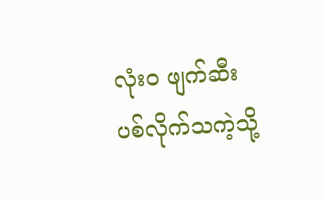လုံးဝ ဖျက်ဆီးပစ်လိုက်သကဲ့သို့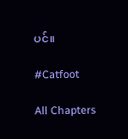ပင်။

#Catfoot

All Chapters